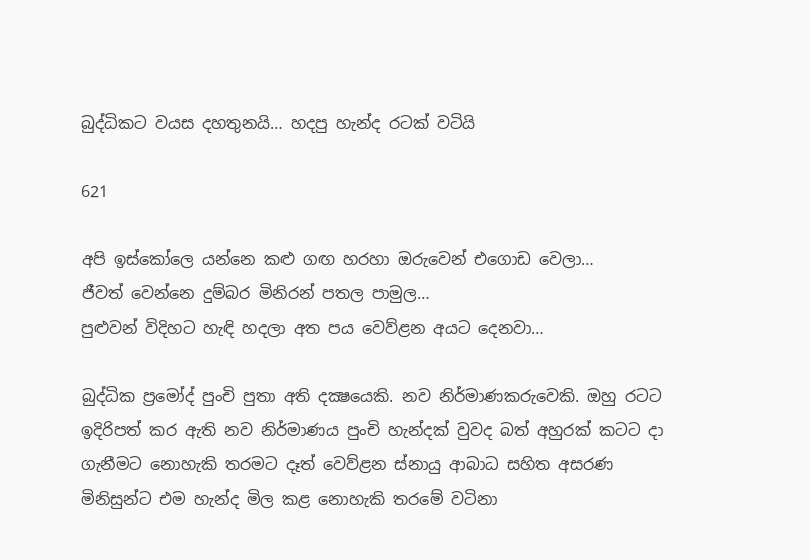බුද්ධිකට වයස දහතුනයි… හදපු හැන්ද රටක් වටියි

621

අපි ඉස්කෝලෙ යන්නෙ කළු ගඟ හරහා ඔරුවෙන් එගොඩ වෙලා…
ජීවත් වෙන්නෙ දුම්බර මිනිරන් පතල පාමුල…
පුළුවන් විදිහට හැඳි හදලා අත පය වෙව්ළන අයට දෙනවා…

බුද්ධික ප්‍රමෝද් පුංචි පුතා අති දක්‍ෂයෙකි. නව නිර්මාණකරුවෙකි. ඔහු රටට ඉදිරිපත් කර ඇති නව නිර්මාණය පුංචි හැන්දක් වුවද බත් අහුරක් කටට දා ගැනීමට නොහැකි තරමට දෑත් වෙව්ළන ස්නායු ආබාධ සහිත අසරණ මිනිසුන්ට එම හැන්ද මිල කළ නොහැකි තරමේ වටිනා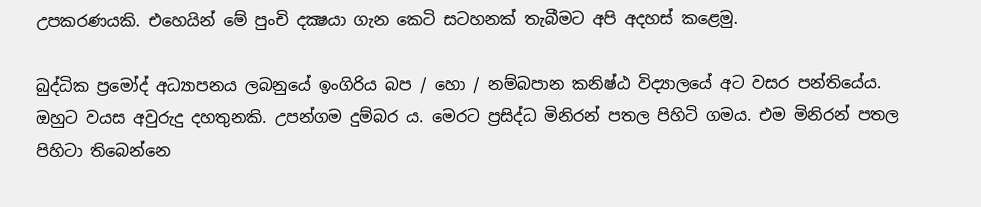උපකරණයකි. එහෙයින් මේ පුංචි දක්‍ෂයා ගැන කෙටි සටහනක් තැබීමට අපි අදහස් කළෙමු.

බුද්ධික ප්‍රමෝද් අධ්‍යාපනය ලබනුයේ ඉංගිරිය බප / හො / නම්බපාන කනිෂ්ඨ විද්‍යාලයේ අට වසර පන්තියේය. ඔහුට වයස අවුරුදු දහතුනකි. උපන්ගම දුම්බර ය. මෙරට ප්‍රසිද්ධ මිනිරන් පතල පිහිටි ගමය. එම මිනිරන් පතල පිහිටා තිබෙන්නෙ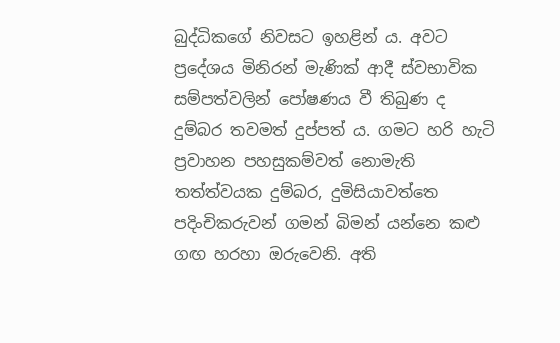බුද්ධිකගේ නිවසට ඉහළින් ය. අවට ප්‍රදේශය මිනිරන් මැණික් ආදී ස්වභාවික සම්පත්වලින් පෝෂණය වී තිබුණ ද දුම්බර තවමත් දුප්පත් ය. ගමට හරි හැටි ප්‍රවාහන පහසුකම්වත් නොමැති තත්ත්වයක දුම්බර, දුමිසියාවත්තෙ පදිංචිකරුවන් ගමන් බිමන් යන්නෙ කළු ගඟ හරහා ඔරුවෙනි. අති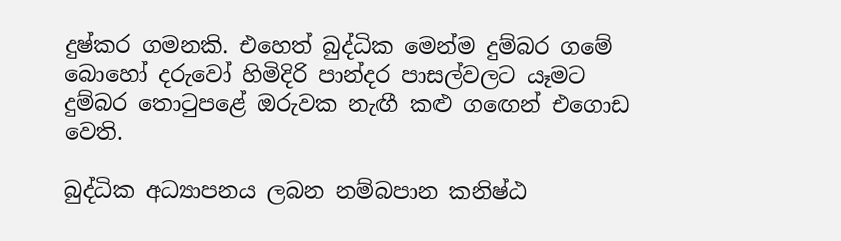දුෂ්කර ගමනකි. එහෙත් බුද්ධික මෙන්ම දුම්බර ගමේ බොහෝ දරුවෝ හිමිදිරි පාන්දර පාසල්වලට යෑමට දුම්බර තොටුපළේ ඔරුවක නැඟී කළු ගඟෙන් එගොඩ වෙති.

බුද්ධික අධ්‍යාපනය ලබන නම්බපාන කනිෂ්ඨ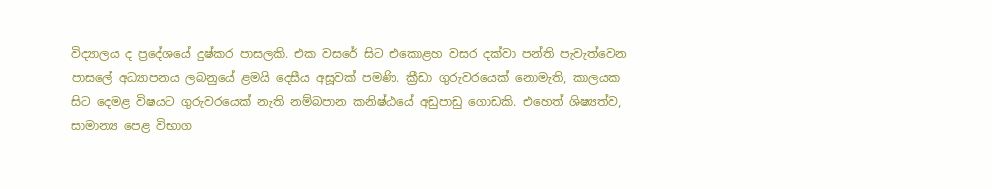විද්‍යාලය ද ප්‍රදේශයේ දුෂ්කර පාසලකි. එක වසරේ සිට එකොළහ වසර දක්වා පන්ති පැවැත්වෙන පාසලේ අධ්‍යාපනය ලබනුයේ ළමයි දෙසීය අසූවක් පමණි. ක්‍රීඩා ගුරුවරයෙක් නොමැති, කාලයක සිට දෙමළ විෂයට ගුරුවරයෙක් නැති නම්බපාන කනිෂ්ඨයේ අඩුපාඩු ගොඩකි. එහෙත් ශිෂ්‍යත්ව, සාමාන්‍ය පෙළ විභාග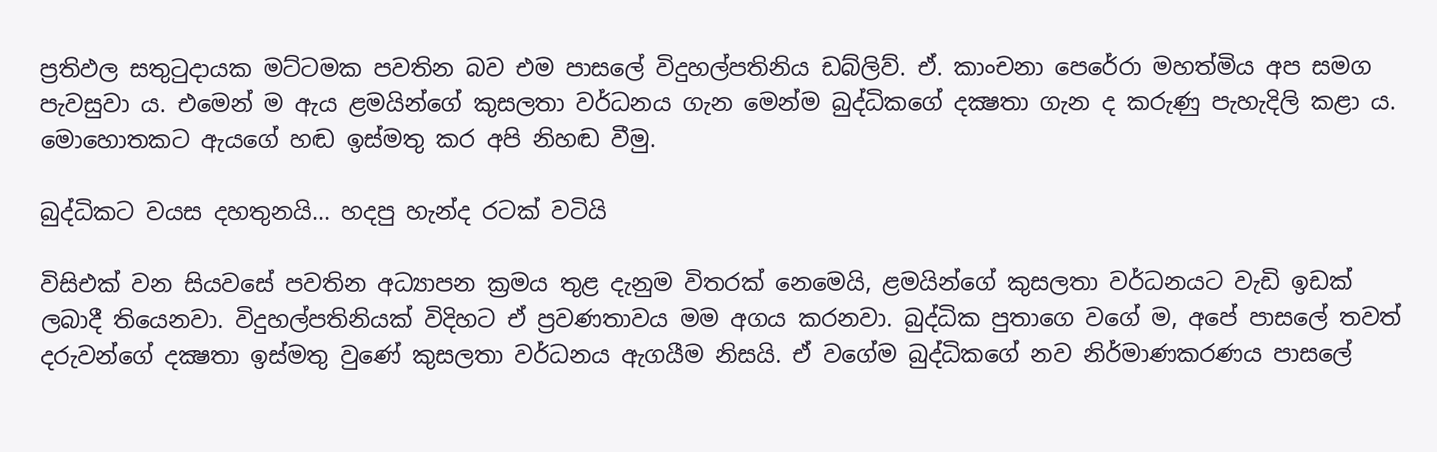ප්‍රතිඵල සතුටුදායක මට්ටමක පවතින බව එම පාසලේ විදුහල්පතිනිය ඩබ්ලිව්. ඒ. කාංචනා පෙරේරා මහත්මිය අප සමග පැවසුවා ය. එමෙන් ම ඇය ළමයින්ගේ කුසලතා වර්ධනය ගැන මෙන්ම බුද්ධිකගේ දක්‍ෂතා ගැන ද කරුණු පැහැදිලි කළා ය. මොහොතකට ඇයගේ හඬ ඉස්මතු කර අපි නිහඬ වීමු.

බුද්ධිකට වයස දහතුනයි… හදපු හැන්ද රටක් වටියි

විසිඑක් වන සියවසේ පවතින අධ්‍යාපන ක්‍රමය තුළ දැනුම විතරක් නෙමෙයි, ළමයින්ගේ කුසලතා වර්ධනයට වැඩි ඉඩක් ලබාදී තියෙනවා. විදුහල්පතිනියක් විදිහට ඒ ප්‍රවණතාවය මම අගය කරනවා. බුද්ධික පුතාගෙ වගේ ම, අපේ පාසලේ තවත් දරුවන්ගේ දක්‍ෂතා ඉස්මතු වුණේ කුසලතා වර්ධනය ඇගයීම නිසයි. ඒ වගේම බුද්ධිකගේ නව නිර්මාණකරණය පාසලේ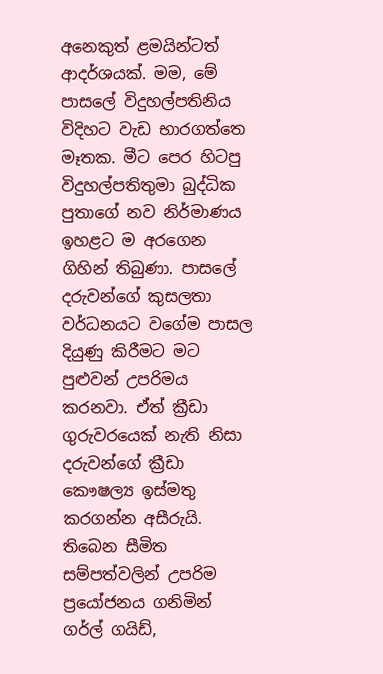අනෙකුත් ළමයින්ටත් ආදර්ශයක්. මම, මේ පාසලේ විදුහල්පතිනිය විදිහට වැඩ භාරගත්තෙ මෑතක. මීට පෙර හිටපු විදුහල්පතිතුමා බුද්ධික පුතාගේ නව නිර්මාණය ඉහළට ම අරගෙන ගිහින් තිබුණා. පාසලේ දරුවන්ගේ කුසලතා වර්ධනයට වගේම පාසල දියුණු කිරීමට මට පුළුවන් උපරිමය කරනවා. ඒත් ක්‍රීඩා ගුරුවරයෙක් නැති නිසා දරුවන්ගේ ක්‍රීඩා කෞෂල්‍ය ඉස්මතු කරගන්න අසීරුයි. තිබෙන සීමිත සම්පත්වලින් උපරිම ප්‍රයෝජනය ගනිමින් ගර්ල් ගයිඩ්,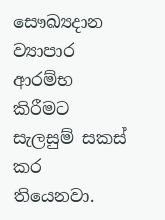සෞඛ්‍යදාන ව්‍යාපාර ආරම්භ කිරීමට සැලසුම් සකස් කර තියෙනවා.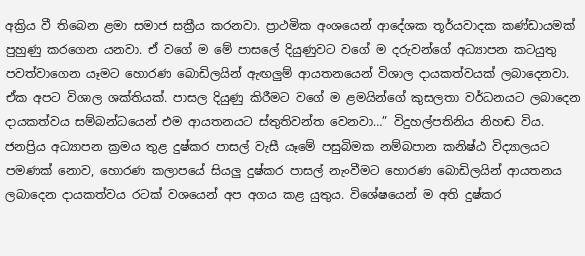අක්‍රිය වී තිබෙන ළමා සමාජ සක්‍රීය කරනවා. ප්‍රාථමික අංශයෙන් ආදේශක තූර්යවාදක කණ්ඩායමක් පුහුණු කරගෙන යනවා. ඒ වගේ ම මේ පාසලේ දියුණුවට වගේ ම දරුවන්ගේ අධ්‍යාපන කටයුතු පවත්වාගෙන යෑමට හොරණ බොඩිලයින් ඇඟලුම් ආයතනයෙන් විශාල දායකත්වයක් ලබාදෙනවා. ඒක අපට විශාල ශක්තියක්. පාසල දියුණු කිරීමට වගේ ම ළමයින්ගේ කුසලතා වර්ධනයට ලබාදෙන දායකත්වය සම්බන්ධයෙන් එම ආයතනයට ස්තුතිවන්ත වෙනවා…” විදුහල්පතිනිය නිහඬ විය. ජනප්‍රිය අධ්‍යාපන ක්‍රමය තුළ දුෂ්කර පාසල් වැසී යෑමේ පසුබිමක නම්බපාන කනිෂ්ඨ විද්‍යාලයට පමණක් නොව, හොරණ කලාපයේ සියලු දුෂ්කර පාසල් නැංවීමට හොරණ බොඩිලයින් ආයතනය ලබාදෙන දායකත්වය රටක් වශයෙන් අප අගය කළ යුතුය. විශේෂයෙන් ම අති දුෂ්කර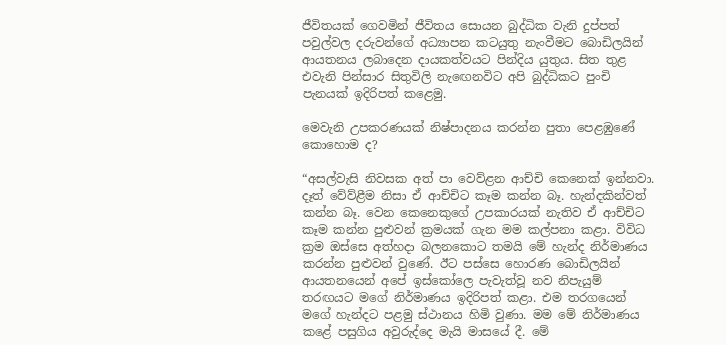ජීවිතයක් ගෙවමින් ජීවිතය සොයන බුද්ධික වැනි දුප්පත් පවුල්වල දරුවන්ගේ අධ්‍යාපන කටයුතු නැංවීමට බොඩිලයින් ආයතනය ලබාදෙන දායකත්වයට පින්දිය යුතුය. සිත තුළ එවැනි පින්සාර සිතුවිලි නැඟෙනවිට අපි බුද්ධිකට පුංචි පැනයක් ඉදිරිපත් කළෙමු.

මෙවැනි උපකරණයක් නිෂ්පාදනය කරන්න පුතා පෙළඹුණේ කොහොම ද?

“අසල්වැසි නිවසක අත් පා වෙව්ළන ආච්චි කෙනෙක් ඉන්නවා. දෑත් වේව්ළීම නිසා ඒ ආච්චිට කෑම කන්න බෑ. හැන්දකින්වත් කන්න බෑ. වෙන කෙනෙකුගේ උපකාරයක් නැතිව ඒ ආච්චිට කෑම කන්න පුළුවන් ක්‍රමයක් ගැන මම කල්පනා කළා. විවිධ ක්‍රම ඔස්සෙ අත්හදා බලනකොට තමයි මේ හැන්ද නිර්මාණය කරන්න පුළුවන් වුණේ. ඊට පස්සෙ හොරණ බොඩිලයින් ආයතනයෙන් අපේ ඉස්කෝලෙ පැවැත්වූ නව නිපැයුම් තරඟයට මගේ නිර්මාණය ඉදිරිපත් කළා. එම තරගයෙන් මගේ හැන්දට පළමු ස්ථානය හිමි වුණා. මම මේ නිර්මාණය කළේ පසුගිය අවුරුද්දෙ මැයි මාසයේ දී. මේ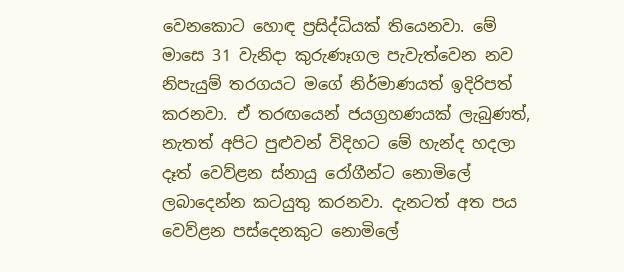වෙනකොට හොඳ ප්‍රසිද්ධියක් තියෙනවා. මේ මාසෙ 31 වැනිදා කුරුණෑගල පැවැත්වෙන නව නිපැයුම් තරගයට මගේ නිර්මාණයත් ඉදිරිපත් කරනවා. ඒ තරඟයෙන් ජයග්‍රහණයක් ලැබුණත්, නැතත් අපිට පුළුවන් විදිහට මේ හැන්ද හදලා දෑත් වෙව්ළන ස්නායු රෝගීන්ට නොමිලේ ලබාදෙන්න කටයුතු කරනවා. දැනටත් අත පය වෙව්ළන පස්දෙනකුට නොමිලේ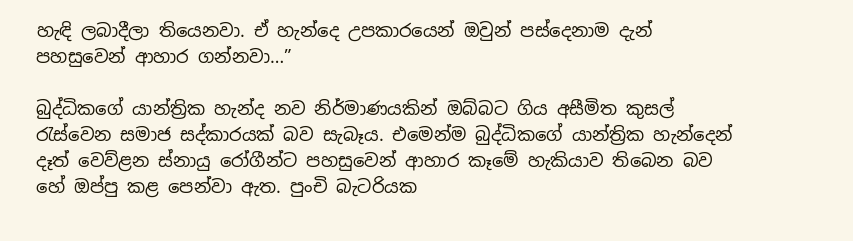හැඳි ලබාදීලා තියෙනවා. ඒ හැන්දෙ උපකාරයෙන් ඔවුන් පස්දෙනාම දැන් පහසුවෙන් ආහාර ගන්නවා…”

බුද්ධිකගේ යාන්ත්‍රික හැන්ද නව නිර්මාණයකින් ඔබ්බට ගිය අසීමිත කුසල් රැස්වෙන සමාජ සද්කාරයක් බව සැබෑය. එමෙන්ම බුද්ධිකගේ යාන්ත්‍රික හැන්දෙන් දෑත් වෙව්ළන ස්නායු රෝගීන්ට පහසුවෙන් ආහාර කෑමේ හැකියාව තිබෙන බව හේ ඔප්පු කළ පෙන්වා ඇත. පුංචි බැටරියක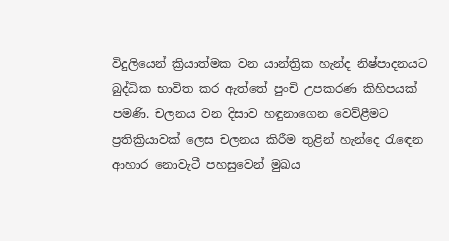විදුලියෙන් ක්‍රියාත්මක වන යාන්ත්‍රික හැන්ද නිෂ්පාදනයට බුද්ධික භාවිත කර ඇත්තේ පුංචි උපකරණ කිහිපයක් පමණි. චලනය වන දිසාව හඳුනාගෙන වෙව්ළීමට ප්‍රතික්‍රියාවක් ලෙස චලනය කිරීම තුළින් හැන්දෙ රැඳෙන ආහාර නොවැටී පහසුවෙන් මුඛය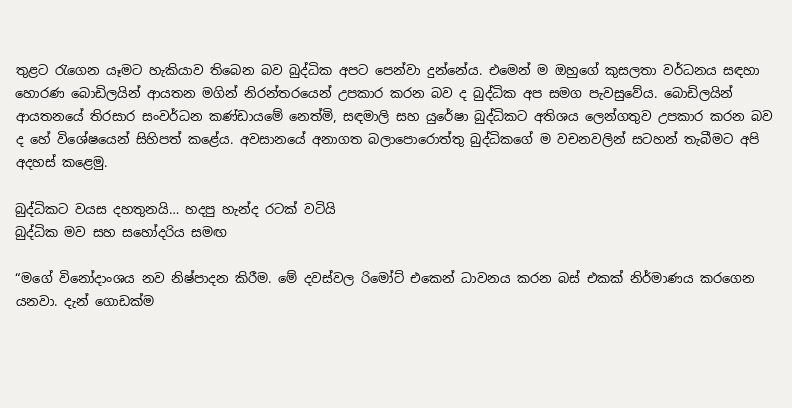තුළට රැගෙන යෑමට හැකියාව තිබෙන බව බුද්ධික අපට පෙන්වා දුන්නේය. එමෙන් ම ඔහුගේ කුසලතා වර්ධනය සඳහා හොරණ බොඩිලයින් ආයතන මගින් නිරන්තරයෙන් උපකාර කරන බව ද බුද්ධික අප සමග පැවසුවේය. බොඩිලයින් ආයතනයේ තිරසාර සංවර්ධන කණ්ඩායමේ නෙත්මි, සඳමාලි සහ යුරේෂා බුද්ධිකට අතිශය ලෙන්ගතුව උපකාර කරන බව ද හේ විශේෂයෙන් සිහිපත් කළේය. අවසානයේ අනාගත බලාපොරොත්තු බුද්ධිකගේ ම වචනවලින් සටහන් තැබීමට අපි අදහස් කළෙමු.

බුද්ධිකට වයස දහතුනයි… හදපු හැන්ද රටක් වටියි
බුද්ධික මව සහ සහෝදරිය සමඟ

“මගේ විනෝදාංශය නව නිෂ්පාදන කිරීම. මේ දවස්වල රිමෝට් එකෙන් ධාවනය කරන බස් එකක් නිර්මාණය කරගෙන යනවා. දැන් ගොඩක්ම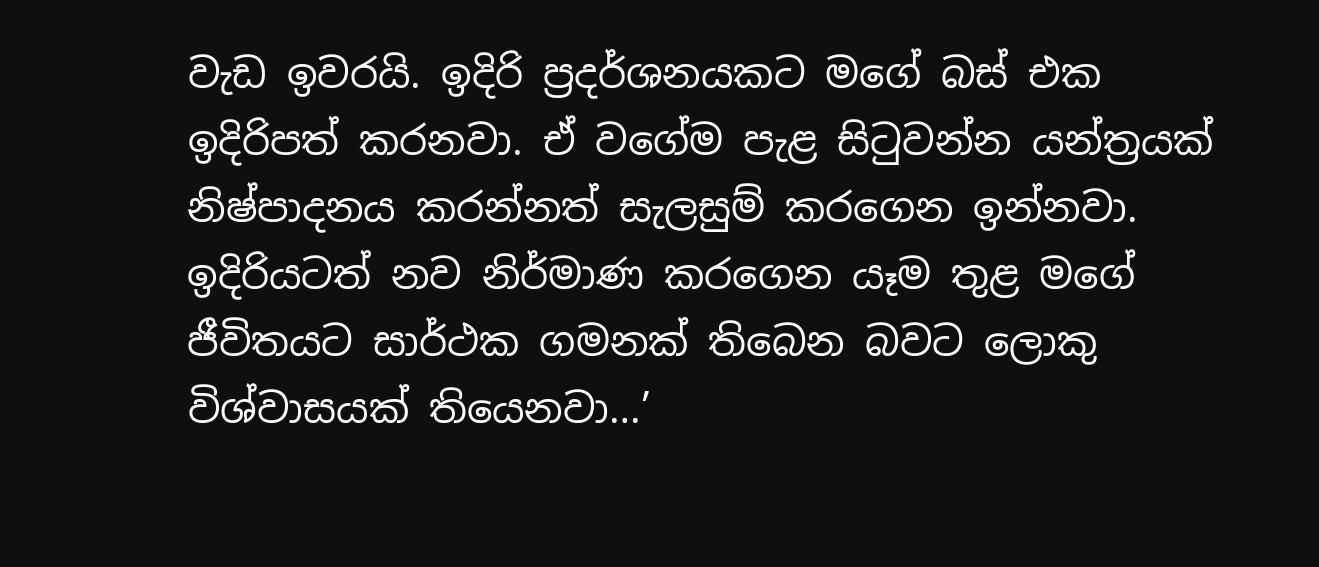වැඩ ඉවරයි. ඉදිරි ප්‍රදර්ශනයකට මගේ බස් එක ඉදිරිපත් කරනවා. ඒ වගේම පැළ සිටුවන්න යන්ත්‍රයක් නිෂ්පාදනය කරන්නත් සැලසුම් කරගෙන ඉන්නවා. ඉදිරියටත් නව නිර්මාණ කරගෙන යෑම තුළ මගේ ජීවිතයට සාර්ථක ගමනක් තිබෙන බවට ලොකු විශ්වාසයක් තියෙනවා…’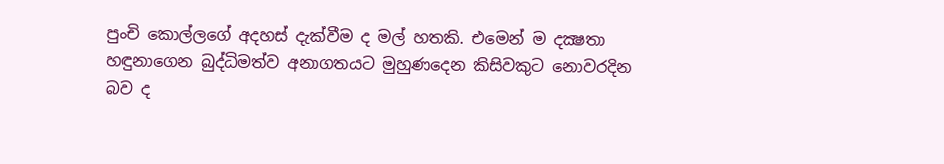පුංචි කොල්ලගේ අදහස් දැක්වීම ද මල් හතකි. එමෙන් ම දක්‍ෂතා හඳුනාගෙන බුද්ධිමත්ව අනාගතයට මුහුණදෙන කිසිවකුට නොවරදින බව ද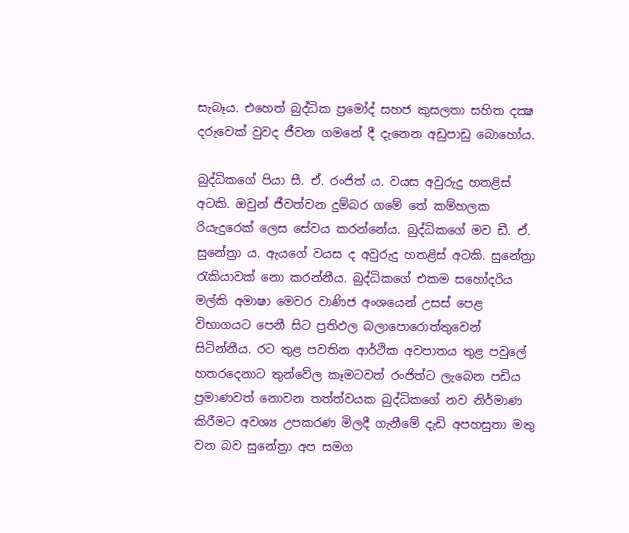සැබෑය. එහෙත් බුද්ධික ප්‍රමෝද් සහජ කුසලතා සහිත දක්‍ෂ දරුවෙක් වුවද ජීවන ගමනේ දී දැනෙන අඩුපාඩු බොහෝය.

බුද්ධිකගේ පියා සී. ඒ. රංජිත් ය. වයස අවුරුදු හතළිස් අටකි. ඔවුන් ජීවත්වන දුම්බර ගමේ තේ කම්හලක රියැදුරෙක් ලෙස සේවය කරන්නේය. බුද්ධිකගේ මව ඩී. ඒ. සුනේත්‍රා ය. ඇයගේ වයස ද අවුරුදු හතළිස් අටකි. සුනේත්‍රා රැකියාවක් නො කරන්නීය. බුද්ධිකගේ එකම සහෝදරිය මල්කි අමාෂා මෙවර වාණිජ අංශයෙන් උසස් පෙළ විභාගයට පෙනී සිට ප්‍රතිඵල බලාපොරොත්තුවෙන් සිටින්නීය. රට තුළ පවතින ආර්ථික අවපාතය තුළ පවුලේ හතරදෙනාට තුන්වේල කෑමටවත් රංජිත්ට ලැබෙන පඩිය ප්‍රමාණවත් නොවන තත්ත්වයක බුද්ධිකගේ නව නිර්මාණ කිරීමට අවශ්‍ය උපකරණ මිලදී ගැනීමේ දැඩි අපහසුතා මතු වන බව සුනේත්‍රා අප සමග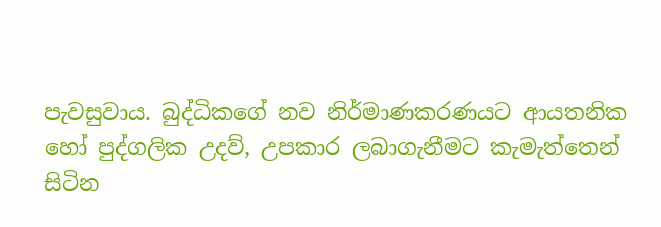පැවසුවාය. බුද්ධිකගේ නව නිර්මාණකරණයට ආයතනික හෝ පුද්ගලික උදව්, උපකාර ලබාගැනීමට කැමැත්තෙන් සිටින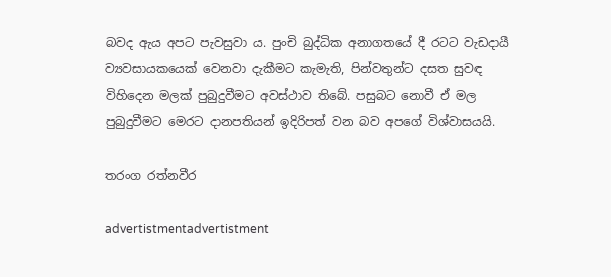බවද ඇය අපට පැවසුවා ය. පුංචි බුද්ධික අනාගතයේ දී රටට වැඩදායී ව්‍යවසායකයෙක් වෙනවා දැකීමට කැමැති, පින්වතුන්ට දසත සුවඳ විහිදෙන මලක් පුබුදුවීමට අවස්ථාව තිබේ. පසුබට නොවී ඒ මල පුබුදුවීමට මෙරට දානපතියන් ඉදිරිපත් වන බව අපගේ විශ්වාසයයි.

තරංග රත්නවීර

advertistmentadvertistment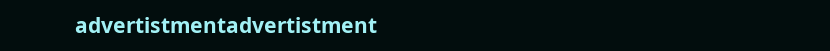advertistmentadvertistment